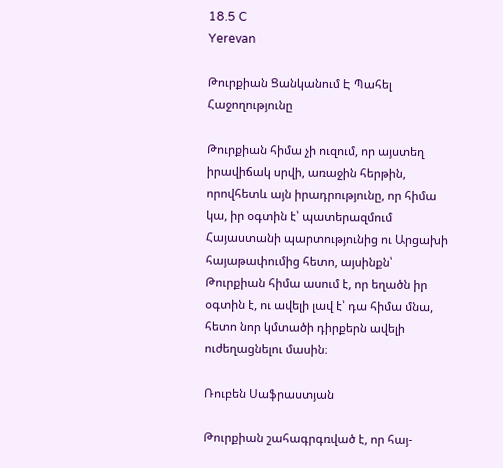18.5 C
Yerevan

Թուրքիան Ցանկանում Է Պահել Հաջողությունը

Թուրքիան հիմա չի ուզում, որ այստեղ իրավիճակ սրվի, առաջին հերթին, որովհետև այն իրադրությունը, որ հիմա կա, իր օգտին է՝ պատերազմում Հայաստանի պարտությունից ու Արցախի հայաթափումից հետո, այսինքն՝ Թուրքիան հիմա ասում է, որ եղածն իր օգտին է, ու ավելի լավ է՝ դա հիմա մնա, հետո նոր կմտածի դիրքերն ավելի ուժեղացնելու մասին։

Ռուբեն Սաֆրաստյան

Թուրքիան շահագրգռված է, որ հայ-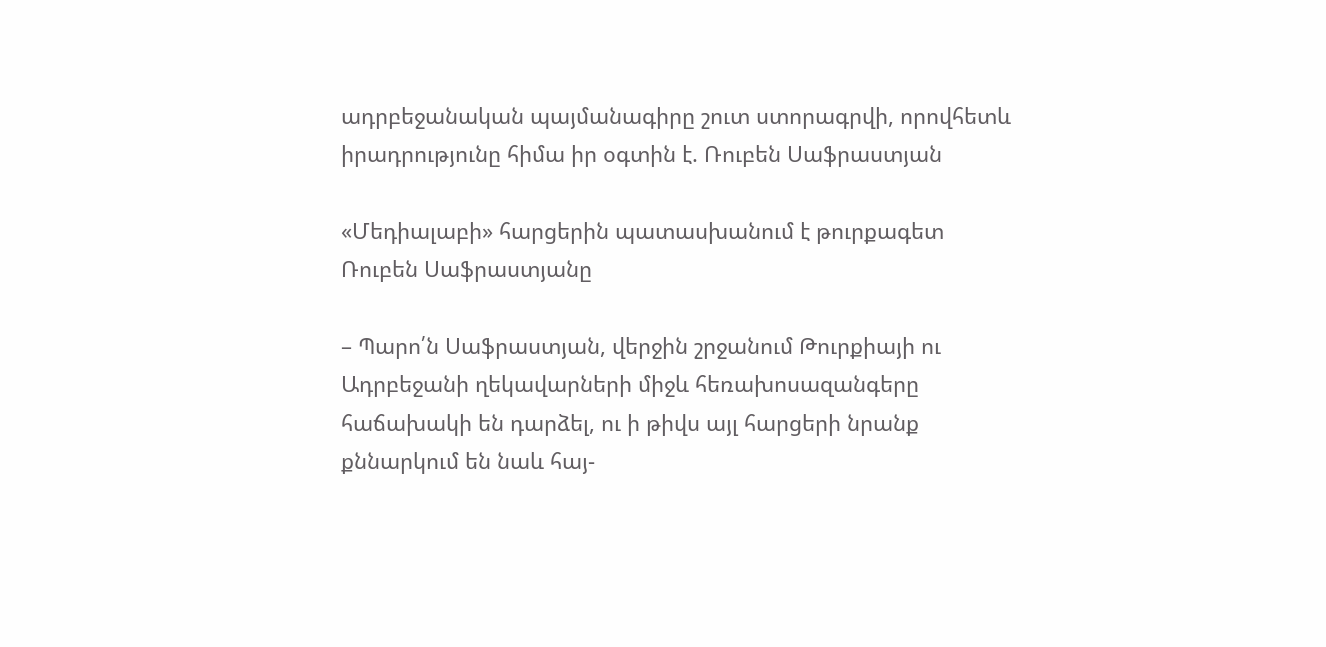ադրբեջանական պայմանագիրը շուտ ստորագրվի, որովհետև իրադրությունը հիմա իր օգտին է. Ռուբեն Սաֆրաստյան

«Մեդիալաբի» հարցերին պատասխանում է թուրքագետ Ռուբեն Սաֆրաստյանը

– Պարո՛ն Սաֆրաստյան, վերջին շրջանում Թուրքիայի ու Ադրբեջանի ղեկավարների միջև հեռախոսազանգերը հաճախակի են դարձել, ու ի թիվս այլ հարցերի նրանք քննարկում են նաև հայ-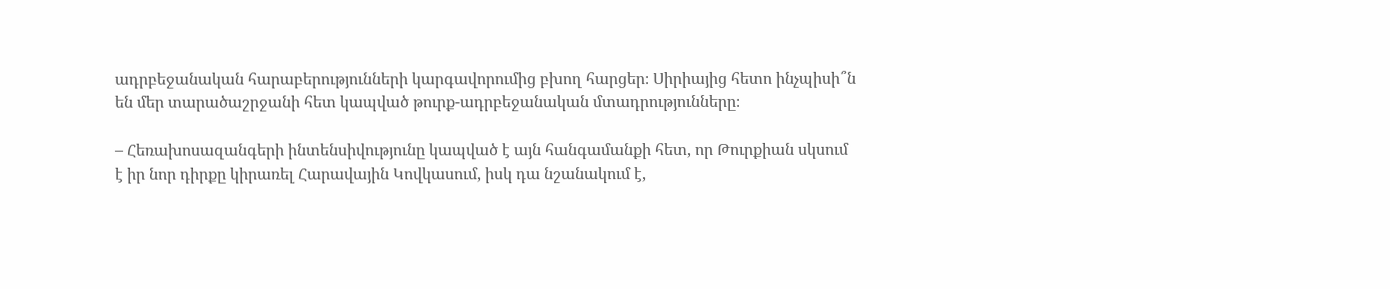ադրբեջանական հարաբերությունների կարգավորումից բխող հարցեր։ Սիրիայից հետո ինչպիսի՞ն են մեր տարածաշրջանի հետ կապված թուրք-ադրբեջանական մտադրությունները։

– Հեռախոսազանգերի ինտենսիվությունը կապված է այն հանգամանքի հետ, որ Թուրքիան սկսում է իր նոր դիրքը կիրառել Հարավային Կովկասում, իսկ դա նշանակում է,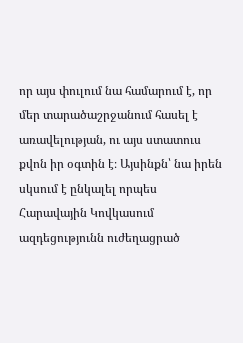որ այս փուլում նա համարում է, որ մեր տարածաշրջանում հասել է առավելության, ու այս ստատուս քվոն իր օգտին է։ Այսինքն՝ նա իրեն սկսում է ընկալել որպես Հարավային Կովկասում ազդեցությունն ուժեղացրած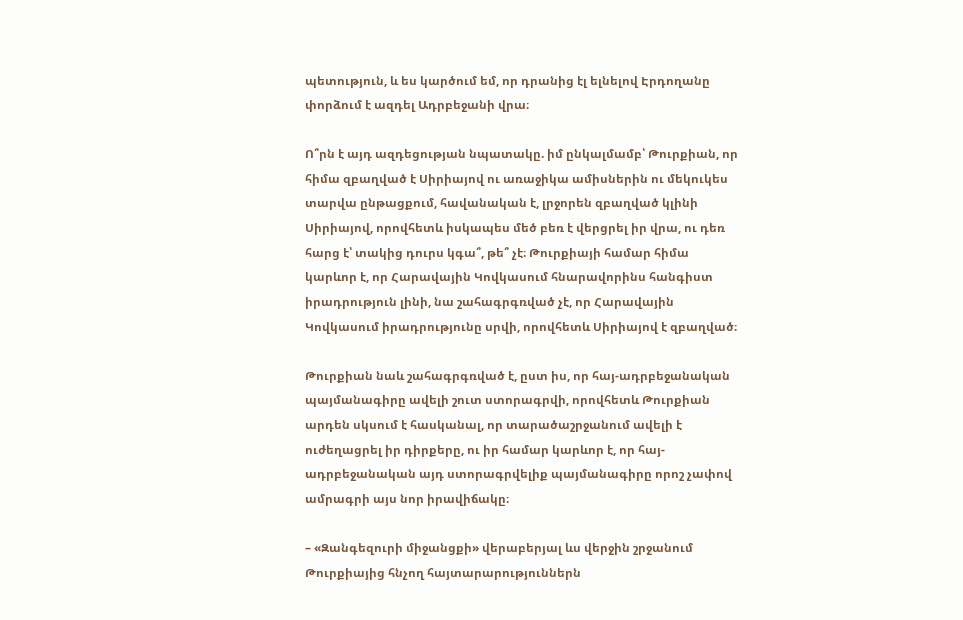պետություն, և ես կարծում եմ, որ դրանից էլ ելնելով Էրդողանը փորձում է ազդել Ադրբեջանի վրա։

Ո՞րն է այդ ազդեցության նպատակը. իմ ընկալմամբ՝ Թուրքիան, որ հիմա զբաղված է Սիրիայով ու առաջիկա ամիսներին ու մեկուկես տարվա ընթացքում, հավանական է, լրջորեն զբաղված կլինի Սիրիայով, որովհետև իսկապես մեծ բեռ է վերցրել իր վրա, ու դեռ հարց է՝ տակից դուրս կգա՞, թե՞ չէ։ Թուրքիայի համար հիմա կարևոր է, որ Հարավային Կովկասում հնարավորինս հանգիստ իրադրություն լինի, նա շահագրգռված չէ, որ Հարավային Կովկասում իրադրությունը սրվի, որովհետև Սիրիայով է զբաղված։

Թուրքիան նաև շահագրգռված է, ըստ իս, որ հայ-ադրբեջանական պայմանագիրը ավելի շուտ ստորագրվի, որովհետև Թուրքիան արդեն սկսում է հասկանալ, որ տարածաշրջանում ավելի է ուժեղացրել իր դիրքերը, ու իր համար կարևոր է, որ հայ-ադրբեջանական այդ ստորագրվելիք պայմանագիրը որոշ չափով ամրագրի այս նոր իրավիճակը։

– «Զանգեզուրի միջանցքի» վերաբերյալ ևս վերջին շրջանում Թուրքիայից հնչող հայտարարություններն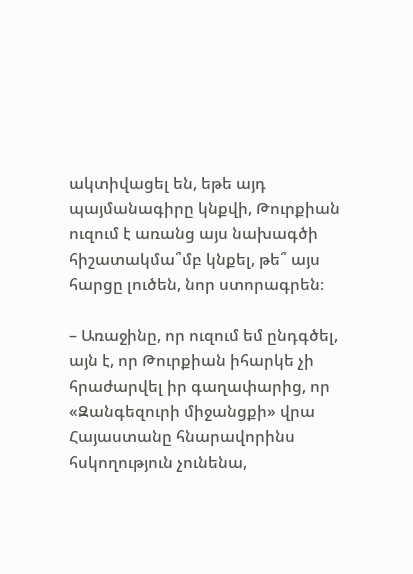ակտիվացել են, եթե այդ պայմանագիրը կնքվի, Թուրքիան ուզում է առանց այս նախագծի հիշատակմա՞մբ կնքել, թե՞ այս հարցը լուծեն, նոր ստորագրեն։

– Առաջինը, որ ուզում եմ ընդգծել, այն է, որ Թուրքիան իհարկե չի հրաժարվել իր գաղափարից, որ «Զանգեզուրի միջանցքի» վրա Հայաստանը հնարավորինս հսկողություն չունենա,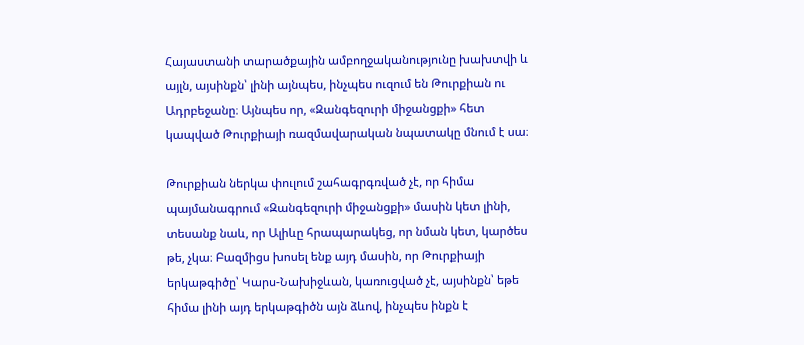Հայաստանի տարածքային ամբողջականությունը խախտվի և այլն, այսինքն՝ լինի այնպես, ինչպես ուզում են Թուրքիան ու Ադրբեջանը։ Այնպես որ, «Զանգեզուրի միջանցքի» հետ կապված Թուրքիայի ռազմավարական նպատակը մնում է սա։

Թուրքիան ներկա փուլում շահագրգռված չէ, որ հիմա պայմանագրում «Զանգեզուրի միջանցքի» մասին կետ լինի, տեսանք նաև, որ Ալիևը հրապարակեց, որ նման կետ, կարծես թե, չկա։ Բազմիցս խոսել ենք այդ մասին, որ Թուրքիայի երկաթգիծը՝ Կարս-Նախիջևան, կառուցված չէ, այսինքն՝ եթե հիմա լինի այդ երկաթգիծն այն ձևով, ինչպես ինքն է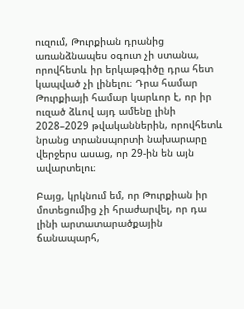ուզում, Թուրքիան դրանից առանձնապես օգուտ չի ստանա, որովհետև իր երկաթգիծը դրա հետ կապված չի լինելու։ Դրա համար Թուրքիայի համար կարևոր է, որ իր ուզած ձևով այդ ամենը լինի 2028–2029 թվականներին, որովհետև նրանց տրանսպորտի նախարարը վերջերս ասաց, որ 29-ին են այն ավարտելու։

Բայց, կրկնում եմ, որ Թուրքիան իր մոտեցումից չի հրաժարվել, որ դա լինի արտատարածքային ճանապարհ,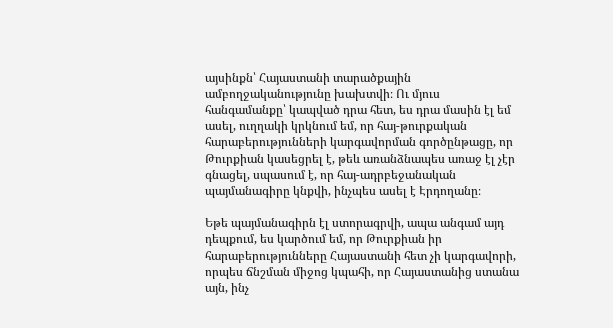այսինքն՝ Հայաստանի տարածքային ամբողջականությունը խախտվի։ Ու մյուս հանգամանքը՝ կապված դրա հետ, ես դրա մասին էլ եմ ասել, ուղղակի կրկնում եմ, որ հայ-թուրքական հարաբերությունների կարգավորման գործընթացը, որ Թուրքիան կասեցրել է, թեև առանձնապես առաջ էլ չէր գնացել, սպասում է, որ հայ-ադրբեջանական պայմանագիրը կնքվի, ինչպես ասել է Էրդողանը։

Եթե պայմանագիրն էլ ստորագրվի, ապա անգամ այդ դեպքում, ես կարծում եմ, որ Թուրքիան իր հարաբերությունները Հայաստանի հետ չի կարգավորի, որպես ճնշման միջոց կպահի, որ Հայաստանից ստանա այն, ինչ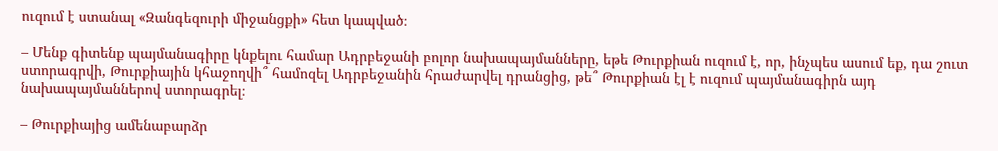ուզում է ստանալ «Զանգեզուրի միջանցքի» հետ կապված։

– Մենք գիտենք պայմանագիրը կնքելու համար Ադրբեջանի բոլոր նախապայմանները, եթե Թուրքիան ուզում է, որ, ինչպես ասում եք, դա շուտ ստորագրվի, Թուրքիային կհաջողվի՞ համոզել Ադրբեջանին հրաժարվել դրանցից, թե՞ Թուրքիան էլ է ուզում պայմանագիրն այդ նախապայմաններով ստորագրել։

– Թուրքիայից ամենաբարձր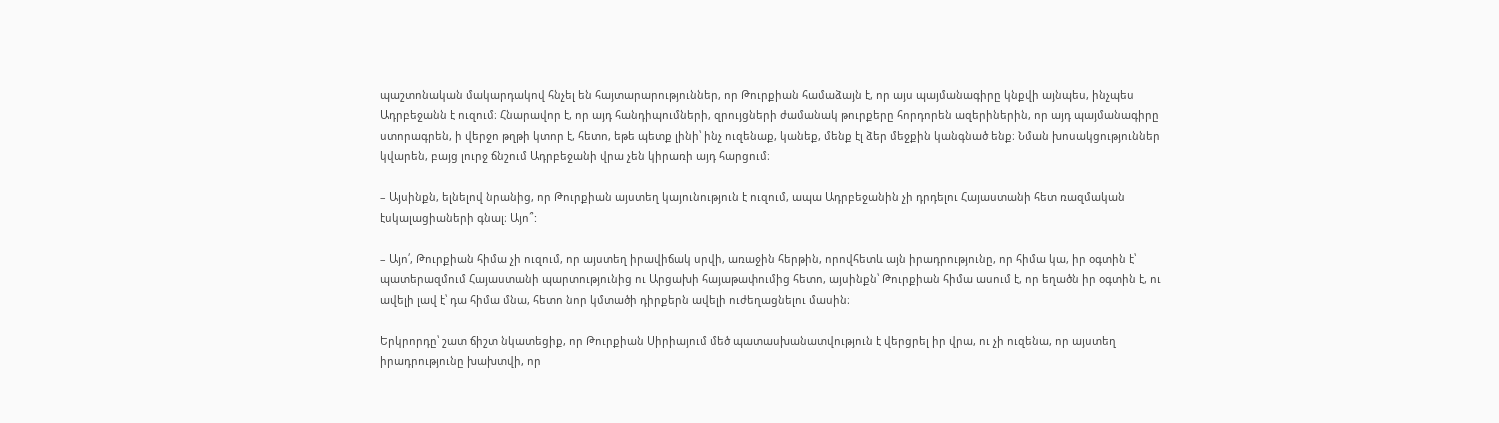պաշտոնական մակարդակով հնչել են հայտարարություններ, որ Թուրքիան համաձայն է, որ այս պայմանագիրը կնքվի այնպես, ինչպես Ադրբեջանն է ուզում։ Հնարավոր է, որ այդ հանդիպումների, զրույցների ժամանակ թուրքերը հորդորեն ազերիներին, որ այդ պայմանագիրը ստորագրեն, ի վերջո թղթի կտոր է, հետո, եթե պետք լինի՝ ինչ ուզենաք, կանեք, մենք էլ ձեր մեջքին կանգնած ենք։ Նման խոսակցություններ կվարեն, բայց լուրջ ճնշում Ադրբեջանի վրա չեն կիրառի այդ հարցում։

– Այսինքն, ելնելով նրանից, որ Թուրքիան այստեղ կայունություն է ուզում, ապա Ադրբեջանին չի դրդելու Հայաստանի հետ ռազմական էսկալացիաների գնալ։ Այո՞:

– Այո՛, Թուրքիան հիմա չի ուզում, որ այստեղ իրավիճակ սրվի, առաջին հերթին, որովհետև այն իրադրությունը, որ հիմա կա, իր օգտին է՝ պատերազմում Հայաստանի պարտությունից ու Արցախի հայաթափումից հետո, այսինքն՝ Թուրքիան հիմա ասում է, որ եղածն իր օգտին է, ու ավելի լավ է՝ դա հիմա մնա, հետո նոր կմտածի դիրքերն ավելի ուժեղացնելու մասին։

Երկրորդը՝ շատ ճիշտ նկատեցիք, որ Թուրքիան Սիրիայում մեծ պատասխանատվություն է վերցրել իր վրա, ու չի ուզենա, որ այստեղ իրադրությունը խախտվի, որ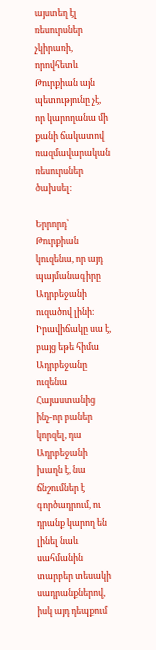այստեղ էլ ռեսուրսներ չկիրառի, որովհետև Թուրքիան այն պետությունը չէ, որ կարողանա մի քանի ճակատով ռազմավարական ռեսուրսներ ծախսել։

Երրորդ՝ Թուրքիան կուզենա, որ այդ պայմանագիրը Ադրբեջանի ուզածով լինի։ Իրավիճակը սա է, բայց եթե հիմա Ադրբեջանը ուզենա Հայաստանից ինչ-որ բաներ կորզել, դա Ադրբեջանի խաղն է, նա ճնշումներ է գործադրում, ու դրանք կարող են լինել նաև սահմանին տարբեր տեսակի սադրանքներով, իսկ այդ դեպքում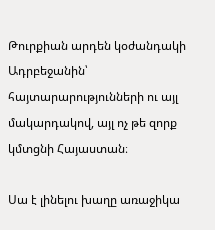Թուրքիան արդեն կօժանդակի Ադրբեջանին՝ հայտարարությունների ու այլ մակարդակով, այլ ոչ թե զորք կմտցնի Հայաստան։

Սա է լինելու խաղը առաջիկա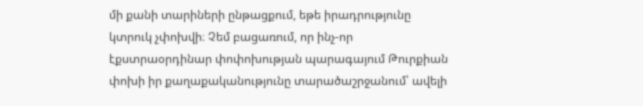մի քանի տարիների ընթացքում, եթե իրադրությունը կտրուկ չփոխվի։ Չեմ բացառում, որ ինչ-որ էքստրաօրդինար փոփոխության պարագայում Թուրքիան փոխի իր քաղաքականությունը տարածաշրջանում՝ ավելի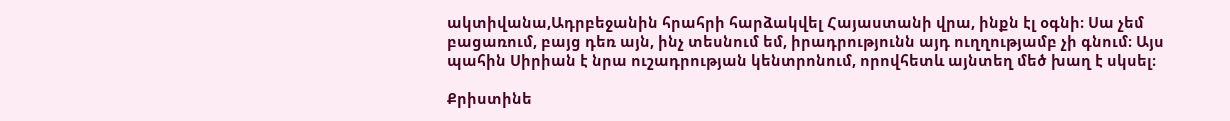ակտիվանա,Ադրբեջանին հրահրի հարձակվել Հայաստանի վրա, ինքն էլ օգնի։ Սա չեմ բացառում, բայց դեռ այն, ինչ տեսնում եմ, իրադրությունն այդ ուղղությամբ չի գնում։ Այս պահին Սիրիան է նրա ուշադրության կենտրոնում, որովհետև այնտեղ մեծ խաղ է սկսել։

Քրիստինե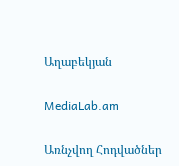Աղաբեկյան

MediaLab.am

Առնչվող Հոդվածներ